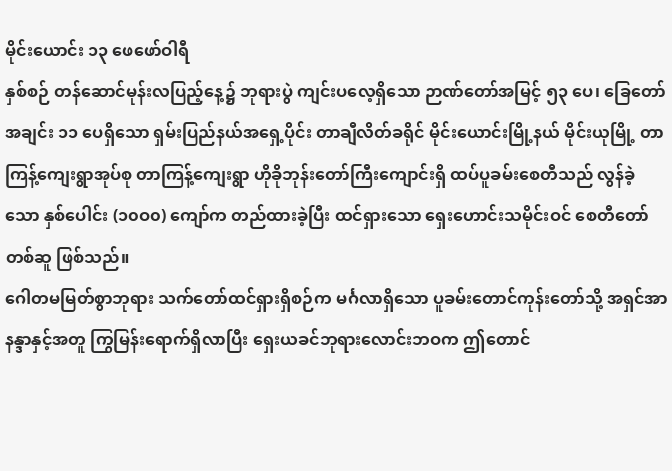မိုင်းယောင်း ၁၃ ဖေဖော်ဝါရီ
နှစ်စဉ် တန်ဆောင်မုန်းလပြည့်နေ့၌ ဘုရားပွဲ ကျင်းပလေ့ရှိသော ဉာဏ်တော်အမြင့် ၅၃ ပေ၊ ခြေတော်အချင်း ၁၁ ပေရှိသော ရှမ်းပြည်နယ်အရှေ့ပိုင်း တာချီလိတ်ခရိုင် မိုင်းယောင်းမြို့နယ် မိုင်းယုမြို့ တာကြန့်ကျေးရွာအုပ်စု တာကြန့်ကျေးရွာ ဟိုခိုဘုန်းတော်ကြီးကျောင်းရှိ ထပ်ပူခမ်းစေတီသည် လွန်ခဲ့သော နှစ်ပေါင်း (၁၀ဝ၀) ကျော်က တည်ထားခဲ့ပြီး ထင်ရှားသော ရှေးဟောင်းသမိုင်းဝင် စေတီတော်တစ်ဆူ ဖြစ်သည်။
ဂေါတမမြတ်စွာဘုရား သက်တော်ထင်ရှားရှိစဉ်က မင်္ဂလာရှိသော ပူခမ်းတောင်ကုန်းတော်သို့ အရှင်အာနန္ဒာနှင့်အတူ ကြွမြန်းရောက်ရှိလာပြီး ရှေးယခင်ဘုရားလောင်းဘဝက ဤတောင်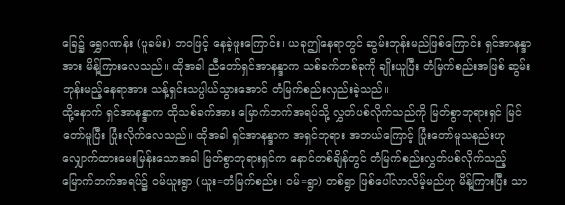ခြေ၌ ရွှေဂဏန်း (ပူခမ်း) ဘဝဖြင့် နေခဲ့ဖူးကြောင်း၊ ယခုဤနေရာတွင် ဆွမ်းဘုန်းမည်ဖြစ်ကြောင်း ရှင်အာနန္ဒာအား မိန့်ကြားလေသည်။ ထိုအခါ ညီတော်ရှင်အာနန္ဒာက သစ်ခက်တစ်ခုကို ချိုးယူပြီး တံမြက်စည်းအဖြစ် ဆွမ်းဘုန်းမည့်နေရာအား သန့်ရှင်းသပ္ပါယ်သွားအောင် တံမြက်စည်းလှည်းခဲ့သည်။
ထို့နောက် ရှင်အာနန္ဒာက ထိုသစ်ခက်အား မြောက်ဘက်အရပ်သို့ လွှတ်ပစ်လိုက်သည်ကို မြတ်စွာဘုရားရှင် မြင်တော်မူပြီး ပြုံးလိုက်လေသည်။ ထိုအခါ ရှင်အာနန္ဒာက အရှင်ဘုရား အဘယ်ကြောင့် ပြုံးတော်မူသနည်းဟု လျှောက်ထားမေးမြန်းသောအခါ မြတ်စွာဘုရားရှင်က နောင်တစ်ချိန်တွင် တံမြက်စည်းလွှတ်ပစ်လိုက်သည့် မြောက်ဘက်အရပ်၌ ဝမ်ယူးရွာ (ယူး=တံမြက်စည်း၊ ဝမ်=ရွာ) တစ်ရွာ ဖြစ်ပေါ်လာလိမ့်မည်ဟု မိန့်ကြားပြီး သာ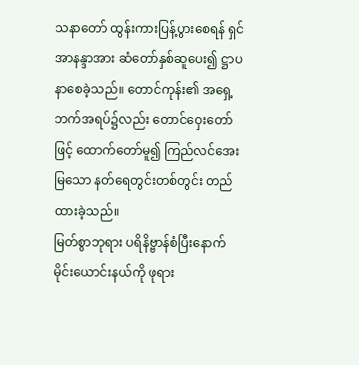သနာတော် ထွန်းကားပြန့်ပွားစေရန် ရှင်အာနန္ဒာအား ဆံတော်နှစ်ဆူပေး၍ ဋ္ဌာပနာစေခဲ့သည်။ တောင်ကုန်း၏ အရှေ့ဘက်အရပ်၌လည်း တောင်ဝှေးတော်ဖြင့် ထောက်တော်မူ၍ ကြည်လင်အေးမြသော နတ်ရေတွင်းတစ်တွင်း တည်ထားခဲ့သည်။
မြတ်စွာဘုရား ပရိနိဗ္ဗာန်စံပြီးနောက် မိုင်းယောင်းနယ်ကို ဖုရား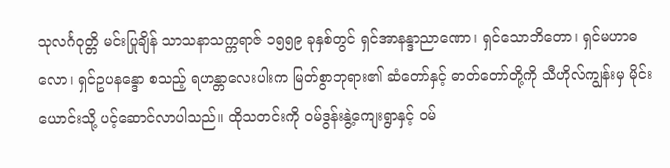သုလင်္ဂဝုတ္တိ မင်းပြုချိန် သာသနာသက္ကရာဇ် ၁၅၅၉ ခုနှစ်တွင် ရှင်အာနန္ဒာညာဏော၊ ရှင်သောဘိတော၊ ရှင်မဟာဓလော၊ ရှင်ဥပနန္ဒော စသည့် ရဟန္တာလေးပါးက မြတ်စွာဘုရား၏ ဆံတော်နှင့် ဓာတ်တော်တို့ကို သီဟိုလ်ကျွန်းမှ မိုင်းယောင်းသို့ ပင့်ဆောင်လာပါသည်။ ထိုသတင်းကို ဝမ်ဒွန်းနွဲ့ကျေးရွာနှင့် ဝမ်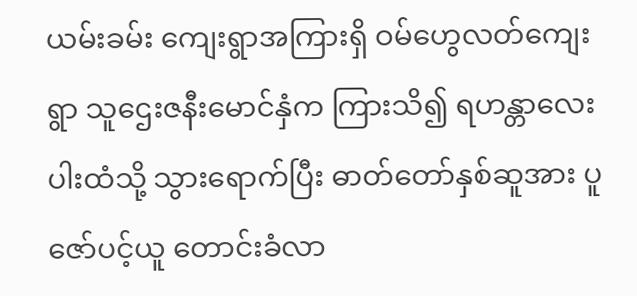ယမ်းခမ်း ကျေးရွာအကြားရှိ ဝမ်ဟွေလတ်ကျေးရွာ သူဌေးဇနီးမောင်နှံက ကြားသိ၍ ရဟန္တာလေးပါးထံသို့ သွားရောက်ပြီး ဓာတ်တော်နှစ်ဆူအား ပူဇော်ပင့်ယူ တောင်းခံလာ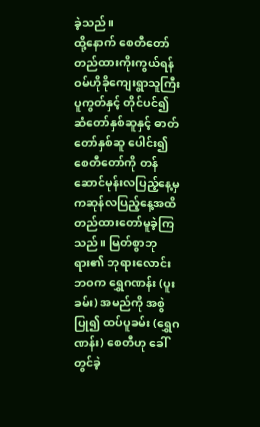ခဲ့သည်။
ထို့နောက် စေတီတော် တည်ထားကိုးကွယ်ရန် ဝမ်ဟိုခိုကျေးရွာသူကြီး ပူကွတ်နှင့် တိုင်ပင်၍ ဆံတော်နှစ်ဆူနှင့် ဓာတ်တော်နှစ်ဆူ ပေါင်း၍ စေတီတော်ကို တန်ဆောင်မုန်းလပြည့်နေ့မှ ကဆုန်လပြည့်နေ့အထိ တည်ထားတော်မူခဲ့ကြသည်။ မြတ်စွာဘုရား၏ ဘုရားလောင်းဘဝက ရွှေဂဏန်း (ပူးခမ်း) အမည်ကို အစွဲပြု၍ ထပ်ပူခမ်း (ရွှေဂဏန်း) စေတီဟု ခေါ်တွင်ခဲ့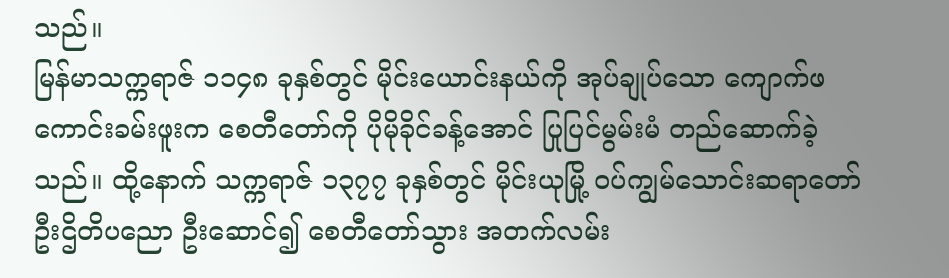သည်။
မြန်မာသက္ကရာဇ် ၁၁၄၈ ခုနှစ်တွင် မိုင်းယောင်းနယ်ကို အုပ်ချုပ်သော ကျောက်ဖကောင်းခမ်းဖူးက စေတီတော်ကို ပိုမိုခိုင်ခန့်အောင် ပြုပြင်မွမ်းမံ တည်ဆောက်ခဲ့သည်။ ထို့နောက် သက္ကရာဇ် ၁၃၇၇ ခုနှစ်တွင် မိုင်းယုမြို့ ဝပ်ကျွမ်သောင်းဆရာတော် ဦးဌိတိပညော ဦးဆောင်၍ စေတီတော်သွား အတက်လမ်း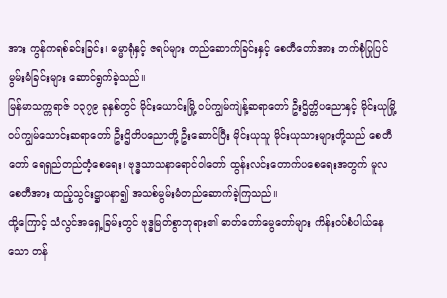အား ကွန်ကရစ်ခင်းခြင်း၊ ဓမ္မာရုံနှင့် ဇရပ်များ တည်ဆောက်ခြင်းနှင့် စေတီတော်အား ဘက်စုံပြုပြင်မွမ်းမံခြင်းများ ဆောင်ရွက်ခဲ့သည်။
မြန်မာသက္ကရာဇ် ၁၃၇၉ ခုနှစ်တွင် မိုင်းယောင်းမြို့ ဝပ်ကျွမ်ကျဲန့်ဆရာတော် ဦးဌိတ္တိပညောနှင့် မိုင်းယုမြို့ ဝပ်ကျွမ်သောင်းဆရာတော် ဦးဌိတိပညောတို့ ဦးဆောင်ပြီး မိုင်းယုသူ မိုင်းယုသားများတို့သည် စေတီတော် ရေရှည်တည်တံ့စေရေး၊ ဗုဒ္ဓသာသနာရောင်ဝါတော် ထွန်းလင်းတောက်ပစေရေးအတွက် မူလစေတီအား ထည့်သွင်းဋ္ဌာပနာ၍ အသစ်မွမ်းမံတည်ဆောက်ခဲ့ကြသည်။
ထို့ကြောင့် သံလွင်အရှေ့ခြမ်းတွင် ဗုဒ္ဓမြတ်စွာဘုရား၏ ဓာတ်တော်မွေတော်များ ကိန်းဝပ်စံပါယ်နေသော တန်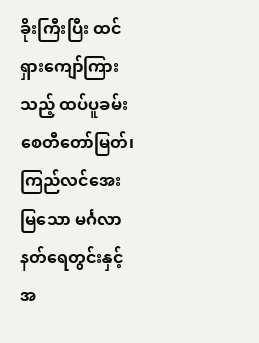ခိုးကြီးပြီး ထင်ရှားကျော်ကြားသည့် ထပ်ပူခမ်းစေတီတော်မြတ်၊ ကြည်လင်အေးမြသော မင်္ဂလာနတ်ရေတွင်းနှင့်အ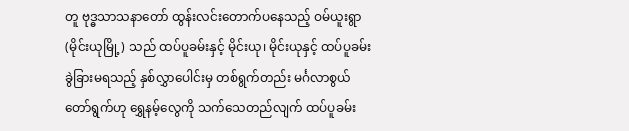တူ ဗုဒ္ဓသာသနာတော် ထွန်းလင်းတောက်ပနေသည့် ဝမ်ယူးရွာ (မိုင်းယုမြို့) သည် ထပ်ပူခမ်းနှင့် မိုင်းယု၊ မိုင်းယုနှင့် ထပ်ပူခမ်း ခွဲခြားမရသည့် နှစ်လွှာပေါင်းမှ တစ်ရွက်တည်း မင်္ဂလာစွယ်တော်ရွက်ဟု ရွှေနမ့်လွေကို သက်သေတည်လျက် ထပ်ပူခမ်း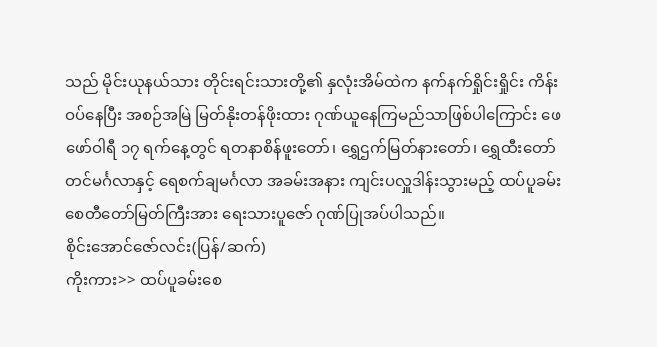သည် မိုင်းယုနယ်သား တိုင်းရင်းသားတို့၏ နှလုံးအိမ်ထဲက နက်နက်ရှိုင်းရှိုင်း ကိန်းဝပ်နေပြီး အစဉ်အမြဲ မြတ်နိုးတန်ဖိုးထား ဂုဏ်ယူနေကြမည်သာဖြစ်ပါကြောင်း ဖေဖော်ဝါရီ ၁၇ ရက်နေ့တွင် ရတနာစိန်ဖူးတော်၊ ရွှေဌက်မြတ်နားတော်၊ ရွှေထီးတော်တင်မင်္ဂလာနှင့် ရေစက်ချမင်္ဂလာ အခမ်းအနား ကျင်းပလှူဒါန်းသွားမည့် ထပ်ပူခမ်း စေတီတော်မြတ်ကြီးအား ရေးသားပူဇော် ဂုဏ်ပြုအပ်ပါသည်။
စိုင်းအောင်ဇော်လင်း(ပြန်/ဆက်)
ကိုးကား>> ထပ်ပူခမ်းစေ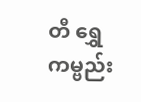တီ ရွှေကမ္ဗည်း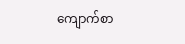ကျောက်စာ